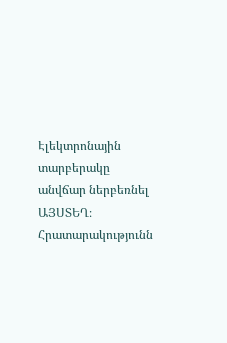Էլեկտրոնային տարբերակը անվճար ներբեռնել ԱՅՍՏԵՂ։ Հրատարակությունն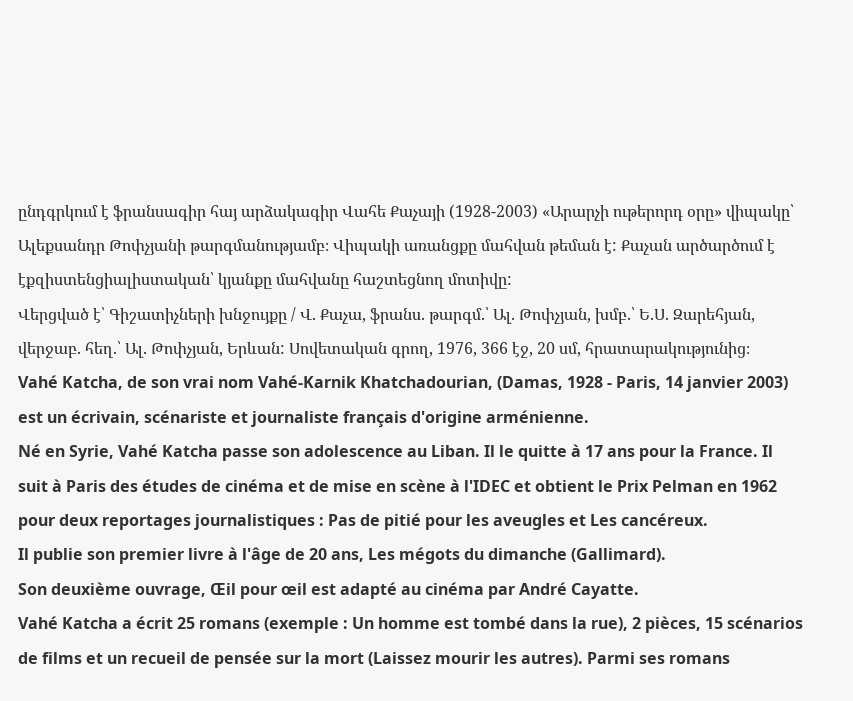ընդգրկում է ֆրանսագիր հայ արձակագիր Վահե Քաչայի (1928-2003) «Արարչի ութերորդ օրը» վիպակը՝ Ալեքսանդր Թոփչյանի թարգմանությամբ։ Վիպակի առանցքը մահվան թեման է: Քաչան արծարծում է էքզիստենցիալիստական՝ կյանքը մահվանը հաշտեցնող մոտիվը:
Վերցված է՝ Գիշատիչների խնջույքը / Վ. Քաչա, ֆրանս. թարգմ.՝ Ալ. Թոփչյան, խմբ.՝ Ե.Ս. Զարեհյան, վերջաբ. հեղ.՝ Ալ. Թոփչյան, Երևան: Սովետական գրող, 1976, 366 էջ, 20 սմ, հրատարակությունից։
Vahé Katcha, de son vrai nom Vahé-Karnik Khatchadourian, (Damas, 1928 - Paris, 14 janvier 2003) est un écrivain, scénariste et journaliste français d'origine arménienne.
Né en Syrie, Vahé Katcha passe son adolescence au Liban. Il le quitte à 17 ans pour la France. Il suit à Paris des études de cinéma et de mise en scène à l'IDEC et obtient le Prix Pelman en 1962 pour deux reportages journalistiques : Pas de pitié pour les aveugles et Les cancéreux.
Il publie son premier livre à l'âge de 20 ans, Les mégots du dimanche (Gallimard).
Son deuxième ouvrage, Œil pour œil est adapté au cinéma par André Cayatte.
Vahé Katcha a écrit 25 romans (exemple : Un homme est tombé dans la rue), 2 pièces, 15 scénarios de films et un recueil de pensée sur la mort (Laissez mourir les autres). Parmi ses romans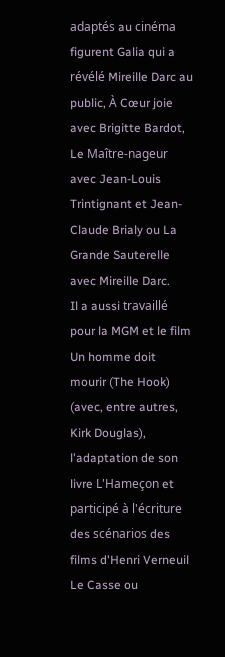adaptés au cinéma figurent Galia qui a révélé Mireille Darc au public, À Cœur joie avec Brigitte Bardot, Le Maître-nageur avec Jean-Louis Trintignant et Jean-Claude Brialy ou La Grande Sauterelle avec Mireille Darc.
Il a aussi travaillé pour la MGM et le film Un homme doit mourir (The Hook) (avec, entre autres, Kirk Douglas), l'adaptation de son livre L'Hameçon et participé à l'écriture des scénarios des films d'Henri Verneuil Le Casse ou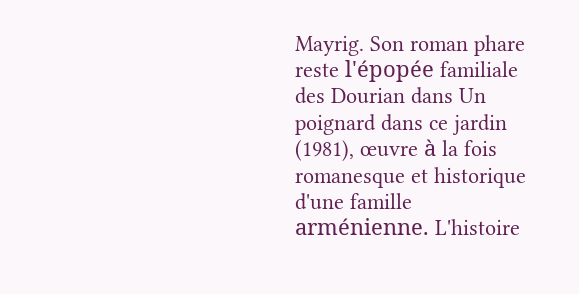Mayrig. Son roman phare reste l'épopée familiale des Dourian dans Un poignard dans ce jardin (1981), œuvre à la fois romanesque et historique d'une famille arménienne. L'histoire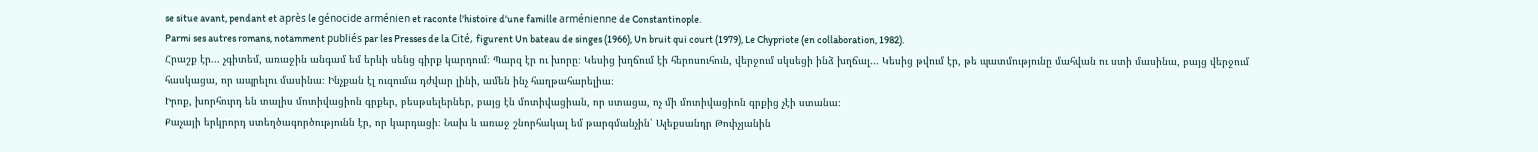se situe avant, pendant et après le génocide arménien et raconte l'histoire d'une famille arménienne de Constantinople.
Parmi ses autres romans, notamment publiés par les Presses de la Cité, figurent Un bateau de singes (1966), Un bruit qui court (1979), Le Chypriote (en collaboration, 1982).
Հրաշք էր... չգիտեմ, առաջին անգամ եմ երևի սենց գիրք կարդում։ Պարզ էր ու խորը։ Կեսից խղճում էի հերոսուհուն, վերջում սկսեցի ինձ խղճալ... Կեսից թվում էր, թե պատմությունը մահվան ու ստի մասինա, բայց վերջում հասկացա, որ ապրելու մասինա։ Ինչքան էլ ուզումա դժվար լինի, ամեն ինչ հաղթահարելիա։
Իրոք, խորհուրդ են տալիս մոտիվացիոն գրքեր, բեսթսելերներ, բայց էն մոտիվացիան, որ ստացա, ոչ մի մոտիվացիոն գրքից չէի ստանա։
Քաչայի երկրորդ ստեղծագործությունն էր, որ կարդացի։ Նախ և առաջ շնորհակալ եմ թարգմանչին՝ Ալեքսանդր Թոփչյանին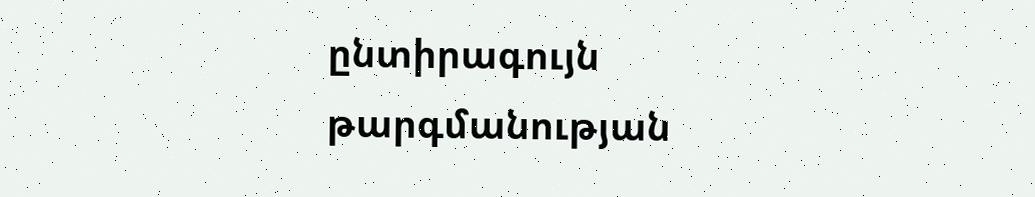ընտիրագույն թարգմանության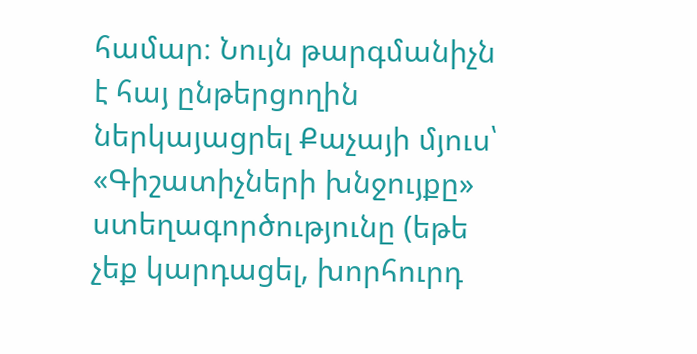համար։ Նույն թարգմանիչն է հայ ընթերցողին ներկայացրել Քաչայի մյուս՝ «Գիշատիչների խնջույքը» ստեղագործությունը (եթե չեք կարդացել, խորհուրդ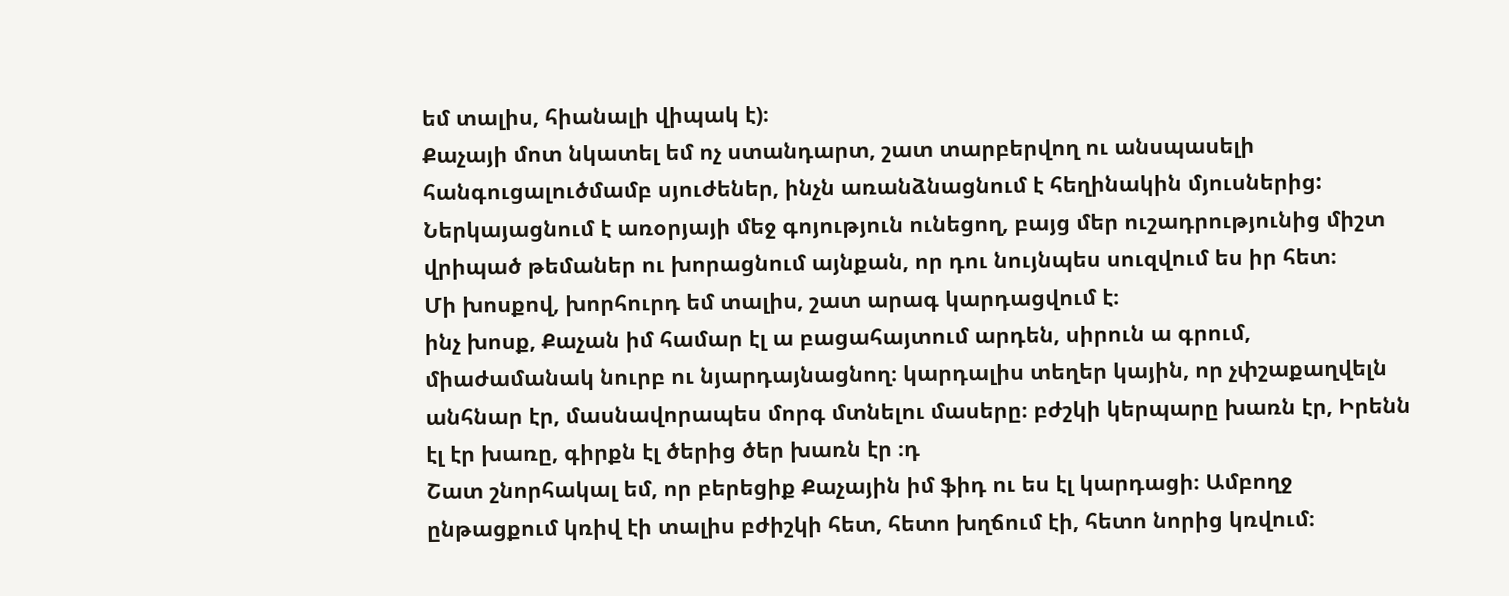եմ տալիս, հիանալի վիպակ է)։
Քաչայի մոտ նկատել եմ ոչ ստանդարտ, շատ տարբերվող ու անսպասելի հանգուցալուծմամբ սյուժեներ, ինչն առանձնացնում է հեղինակին մյուսներից: Ներկայացնում է առօրյայի մեջ գոյություն ունեցող, բայց մեր ուշադրությունից միշտ վրիպած թեմաներ ու խորացնում այնքան, որ դու նույնպես սուզվում ես իր հետ։
Մի խոսքով, խորհուրդ եմ տալիս, շատ արագ կարդացվում է։
ինչ խոսք, Քաչան իմ համար էլ ա բացահայտում արդեն, սիրուն ա գրում, միաժամանակ նուրբ ու նյարդայնացնող։ կարդալիս տեղեր կային, որ չփշաքաղվելն անհնար էր, մասնավորապես մորգ մտնելու մասերը։ բժշկի կերպարը խառն էր, Իրենն էլ էր խառը, գիրքն էլ ծերից ծեր խառն էր ։դ
Շատ շնորհակալ եմ, որ բերեցիք Քաչային իմ ֆիդ ու ես էլ կարդացի։ Ամբողջ ընթացքում կռիվ էի տալիս բժիշկի հետ, հետո խղճում էի, հետո նորից կռվում։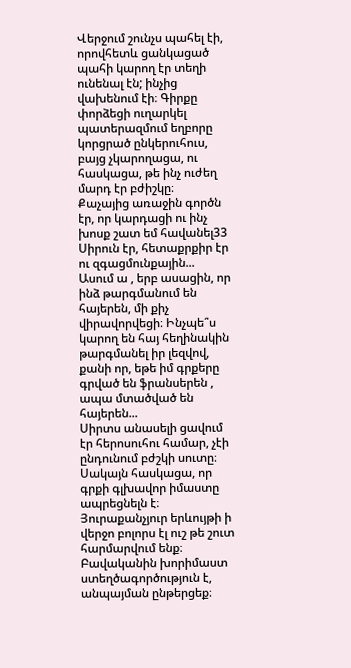Վերջում շունչս պահել էի, որովհետև ցանկացած պահի կարող էր տեղի ունենալ էն; ինչից վախենում էի։ Գիրքը փորձեցի ուղարկել պատերազմում եղբորը կորցրած ընկերուհուս, բայց չկարողացա, ու հասկացա, թե ինչ ուժեղ մարդ էր բժիշկը։
Քաչայից առաջին գործն էր, որ կարդացի ու ինչ խոսք շատ եմ հավանել33 Սիրուն էր, հետաքրքիր էր ու զգացմունքային...
Ասում ա , երբ ասացին, որ ինձ թարգմանում են հայերեն, մի քիչ վիրավորվեցի։ Ինչպե՞ս կարող են հայ հեղինակին թարգմանել իր լեզվով, քանի որ, եթե իմ գրքերը գրված են ֆրանսերեն , ապա մտածված են հայերեն...
Սիրտս անասելի ցավում էր հերոսուհու համար, չէի ընդունում բժշկի սուտը։ Սակայն հասկացա, որ գրքի գլխավոր իմաստը ապրեցնելն է։ Յուրաքանչյուր երևույթի ի վերջո բոլորս էլ ուշ թե շուտ հարմարվում ենք։ Բավականին խորիմաստ ստեղծագործություն է, անպայման ընթերցեք։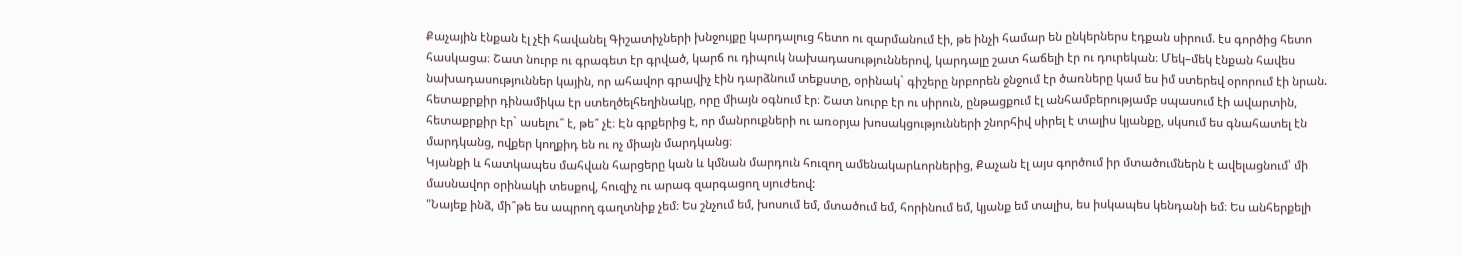Քաչային էնքան էլ չէի հավանել Գիշատիչների խնջույքը կարդալուց հետո ու զարմանում էի, թե ինչի համար են ընկերներս էդքան սիրում. էս գործից հետո հասկացա։ Շատ նուրբ ու գրագետ էր գրված, կարճ ու դիպուկ նախադասություններով, կարդալը շատ հաճելի էր ու դուրեկան։ Մեկ–մեկ էնքան հավես նախադասություններ կային, որ ահավոր գրավիչ էին դարձնում տեքստը, օրինակ` գիշերը նրբորեն ջնջում էր ծառները կամ ես իմ ստերեվ օրորում էի նրան. հետաքրքիր դինամիկա էր ստեղծելհեղինակը, որը միայն օգնում էր։ Շատ նուրբ էր ու սիրուն, ընթացքում էլ անհամբերությամբ սպասում էի ավարտին, հետաքրքիր էր` ասելու՞ է, թե՞ չէ։ Էն գրքերից է, որ մանրուքների ու առօրյա խոսակցությունների շնորհիվ սիրել է տալիս կյանքը, սկսում ես գնահատել էն մարդկանց, ովքեր կողքիդ են ու ոչ միայն մարդկանց։
Կյանքի և հատկապես մահվան հարցերը կան և կմնան մարդուն հուզող ամենակարևորներից, Քաչան էլ այս գործում իր մտածումներն է ավելացնում՝ մի մասնավոր օրինակի տեսքով, հուզիչ ու արագ զարգացող սյուժեով:
"Նայեք ինձ, մի՞թե ես ապրող գաղտնիք չեմ։ Ես շնչում եմ, խոսում եմ, մտածում եմ, հորինում եմ, կյանք եմ տալիս, ես իսկապես կենդանի եմ։ Ես անհերքելի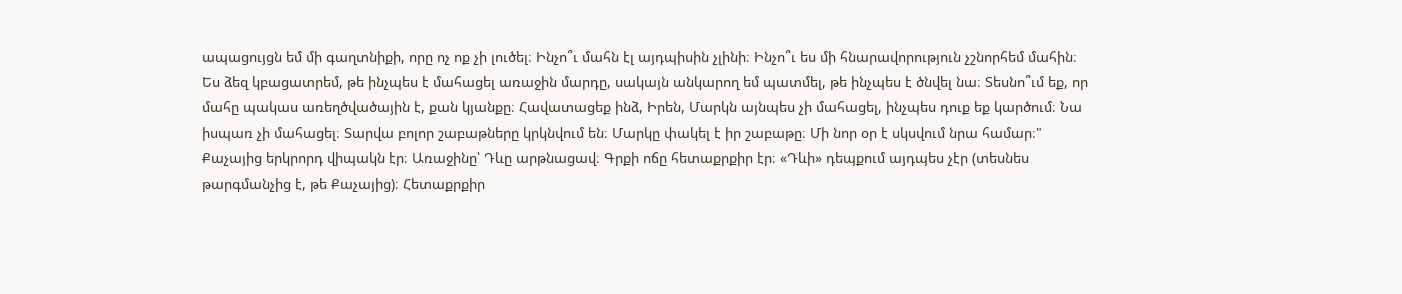ապացույցն եմ մի գաղտնիքի, որը ոչ ոք չի լուծել։ Ինչո՞ւ մահն էլ այդպիսին չլինի։ Ինչո՞ւ ես մի հնարավորություն չշնորհեմ մահին։ Ես ձեզ կբացատրեմ, թե ինչպես է մահացել առաջին մարդը, սակայն անկարող եմ պատմել, թե ինչպես է ծնվել նա։ Տեսնո՞ւմ եք, որ մահը պակաս առեղծվածային է, քան կյանքը։ Հավատացեք ինձ, Իրեն, Մարկն այնպես չի մահացել, ինչպես դուք եք կարծում։ Նա իսպառ չի մահացել։ Տարվա բոլոր շաբաթները կրկնվում են։ Մարկը փակել է իր շաբաթը։ Մի նոր օր է սկսվում նրա համար։"
Քաչայից երկրորդ վիպակն էր։ Առաջինը՝ Դևը արթնացավ։ Գրքի ոճը հետաքրքիր էր։ «Դևի» դեպքում այդպես չէր (տեսնես թարգմանչից է, թե Քաչայից)։ Հետաքրքիր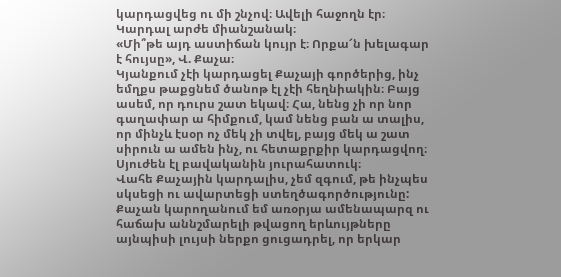կարդացվեց ու մի շնչով։ Ավելի հաջողն էր։ Կարդալ արժե միանշանակ։
«Մի՞թե այդ աստիճան կույր է։ Որքա՜ն խելագար է հույսը», Վ. Քաչա։
Կյանքում չէի կարդացել Քաչայի գործերից, ինչ եմղքս թաքցնեմ ծանոթ էլ չէի հեղնիակին։ Բայց ասեմ, որ դուրս շատ եկավ։ Հա, նենց չի որ նոր գաղափար ա հիմքում, կամ նենց բան ա տալիս, որ մինչև էսօր ոչ մեկ չի տվել, բայց մեկ ա շատ սիրուն ա ամեն ինչ, ու հետաքրքիր կարդացվող։ Սյուժեն էլ բավականին յուրահատուկ։
Վահե Քաչային կարդալիս, չեմ զգում, թե ինչպես սկսեցի ու ավարտեցի ստեղծագործությունը:
Քաչան կարողանում եմ առօրյա ամենապարզ ու հաճախ աննշմարելի թվացող երևույթները այնպիսի լույսի ներքո ցուցադրել, որ երկար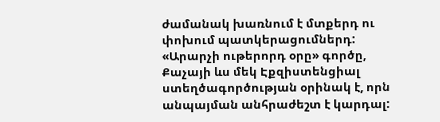ժամանակ խառնում է մտքերդ ու փոխում պատկերացումներդ:
«Արարչի ութերորդ օրը» գործը, Քաչայի ևս մեկ Էքզիստենցիալ ստեղծագործության օրինակ է, որն անպայման անհրաժեշտ է կարդալ: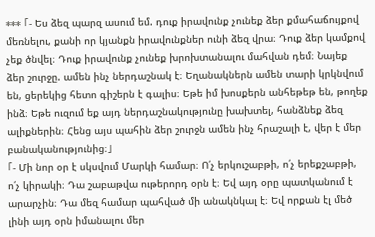*** 「- Ես ձեզ պարզ ասում եմ. դուք իրավունք չունեք ձեր քմահաճույքով մեռնելու, քանի որ կյանքն իրավունքներ ունի ձեզ վրա։ Դուք ձեր կամքով չեք ծնվել։ Դուք իրավունք չունեք խրոխտանալու մահվան դեմ։ Նայեք ձեր շուրջը. ամեն ինչ ներդաշնակ է։ Եղանակներն ամեն տարի կրկնվում են, ցերեկից հետո գիշերն է գալիս։ Եթե իմ խոսքերն անհեթեթ են, թողեք ինձ։ Եթե ուզում եք այդ ներդաշնակությունը խախտել, հանձնեք ձեզ ալիքներին։ Հենց այս պահին ձեր շուրջն ամեն ինչ հրաշալի է, վեր է մեր բանականությունից։」
「- Մի նոր օր է սկսվում Մարկի համար։ Ո՛չ երկուշաբթի, ո՛չ երեքշաբթի, ո՛չ կիրակի։ Դա շաբաթվա ութերորդ օրն է։ Եվ այդ օրը պատկանում է արարչին։ Դա մեզ համար պահված մի անակնկալ է։ Եվ որքան էլ մեծ լինի այդ օրն իմանալու մեր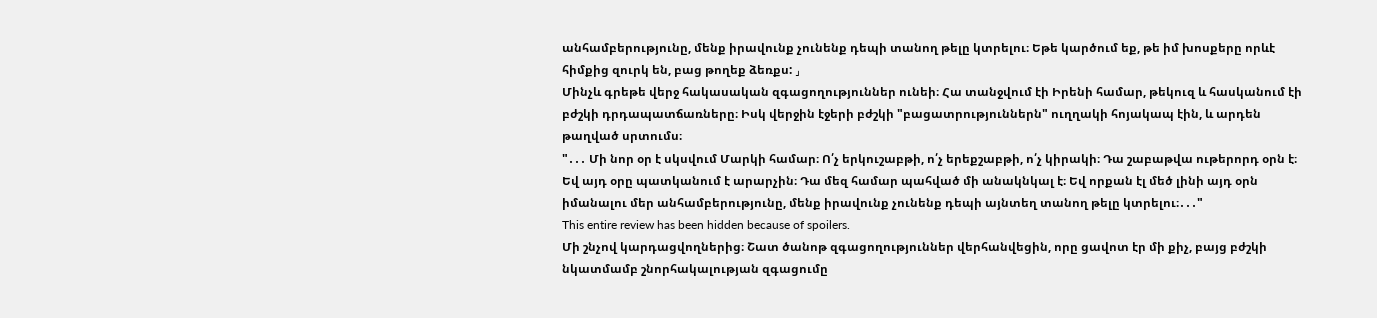անհամբերությունը, մենք իրավունք չունենք դեպի տանող թելը կտրելու։ Եթե կարծում եք, թե իմ խոսքերը որևէ հիմքից զուրկ են, բաց թողեք ձեռքս: 」
Մինչև գրեթե վերջ հակասական զգացողություններ ունեի։ Հա տանջվում էի Իրենի համար, թեկուզ և հասկանում էի բժշկի դրդապատճառները։ Իսկ վերջին էջերի բժշկի "բացատրություններն" ուղղակի հոյակապ էին, և արդեն թաղված սրտումս։
"․․․ Մի նոր օր է սկսվում Մարկի համար։ Ո՛չ երկուշաբթի, ո՛չ երեքշաբթի, ո՛չ կիրակի։ Դա շաբաթվա ութերորդ օրն է։ Եվ այդ օրը պատկանում է արարչին։ Դա մեզ համար պահված մի անակնկալ է։ Եվ որքան էլ մեծ լինի այդ օրն իմանալու մեր անհամբերությունը, մենք իրավունք չունենք դեպի այնտեղ տանող թելը կտրելու։․․․"
This entire review has been hidden because of spoilers.
Մի շնչով կարդացվողներից։ Շատ ծանոթ զգացողություններ վերհանվեցին, որը ցավոտ էր մի քիչ, բայց բժշկի նկատմամբ շնորհակալության զգացումը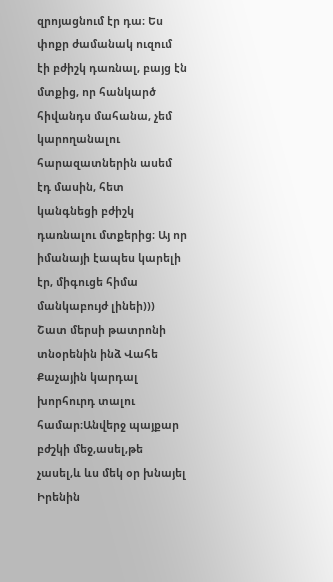զրոյացնում էր դա։ Ես փոքր ժամանակ ուզում էի բժիշկ դառնալ, բայց էն մտքից, որ հանկարծ հիվանդս մահանա, չեմ կարողանալու հարազատներին ասեմ էդ մասին, հետ կանգնեցի բժիշկ դառնալու մտքերից։ Այ որ իմանայի էապես կարելի էր, միգուցե հիմա մանկաբույժ լինեի)))
Շատ մերսի թատրոնի տնօրենին ինձ Վահե Քաչային կարդալ խորհուրդ տալու համար։Անվերջ պայքար բժշկի մեջ,ասել,թե չասել,և ևս մեկ օր խնայել Իրենին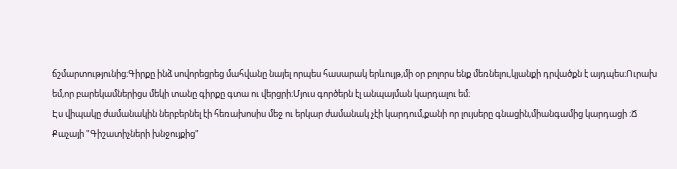ճշմարտությունից։Գիրքը ինձ սովորեցրեց մահվանը նայել որպես հասարակ երևույթ,մի օր բոլորս ենք մեռնելու,կյանքի դրվածքն է այդպես։Ուրախ եմ,որ բարեկամներիցս մեկի տանը գիրքը գտա ու վերցրի։Մյուս գործերն էլ անպայման կարդալու եմ։
Էս վիպակը ժամանակին ներբերնել էի հեռախոսիս մեջ ու երկար ժամանակ չէի կարդում,քանի որ լույսերը գնացին,միանգամից կարդացի ։Ճ
Քաչայի "Գիշատիչների խնջույքից"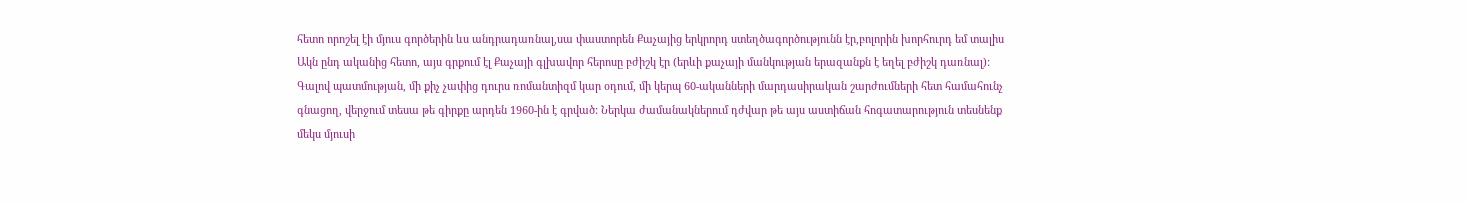հետո որոշել էի մյուս գործերին ևս անդրադառնալ,սա փաստորեն Քաչայից երկրորդ ստեղծագործությունն էր,բոլորին խորհուրդ եմ տալիս
Ակն ընդ ականից հետո, այս գրքում էլ Քաչայի գլխավոր հերոսը բժիշկ էր (երևի քաչայի մանկության երազանքն է եղել բժիշկ դառնալ): Գալով պատմության, մի քիչ չափից դուրս ռոմանտիզմ կար օդում, մի կերպ 60-ականների մարդասիրական շարժումների հետ համահունչ գնացող, վերջում տեսա թե գիրքը արդեն 1960-ին է գրված: Ներկա ժամանակներում դժվար թե այս աստիճան հոգատարություն տեսնենք մեկս մյուսի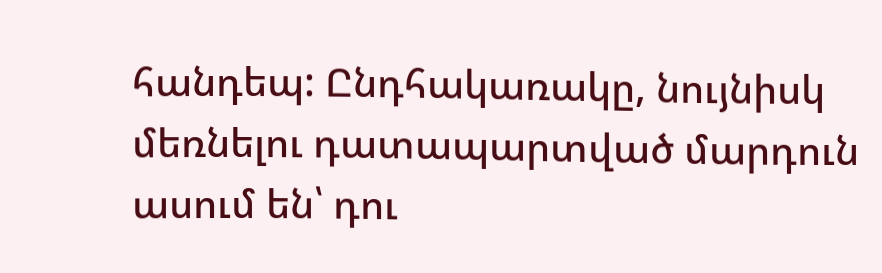հանդեպ: Ընդհակառակը, նույնիսկ մեռնելու դատապարտված մարդուն ասում են՝ դու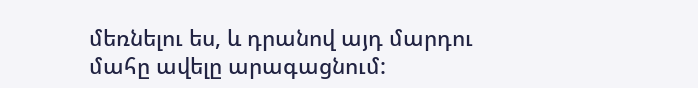մեռնելու ես, և դրանով այդ մարդու մահը ավելը արագացնում: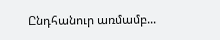Ընդհանուր առմամբ...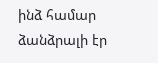ինձ համար ձանձրալի էր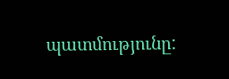պատմությունը: